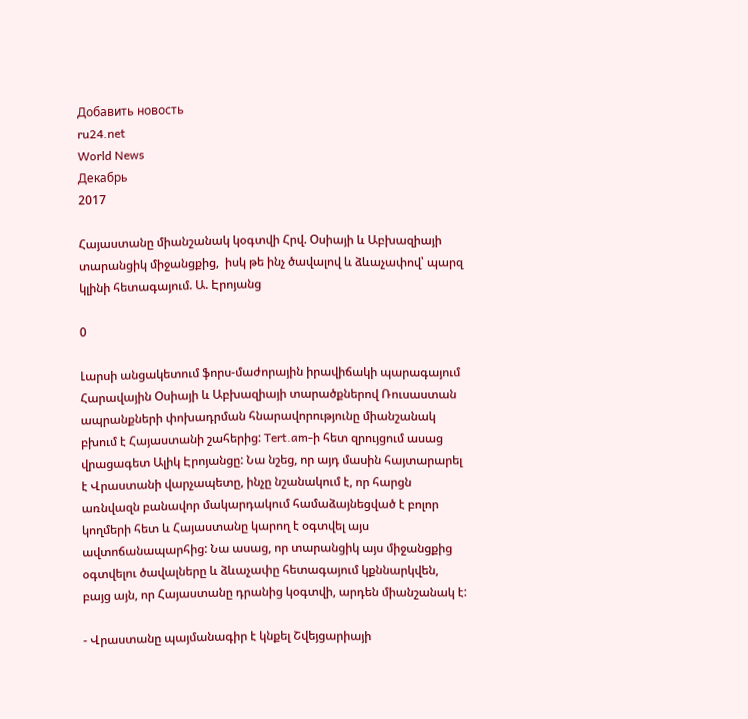Добавить новость
ru24.net
World News
Декабрь
2017

Հայաստանը միանշանակ կօգտվի Հրվ. Օսիայի և Աբխազիայի տարանցիկ միջանցքից,  իսկ թե ինչ ծավալով և ձևաչափով՝ պարզ կլինի հետագայում. Ա. Էրոյանց

0

Լարսի անցակետում ֆորս-մաժորային իրավիճակի պարագայում Հարավային Օսիայի և Աբխազիայի տարածքներով Ռուսաստան ապրանքների փոխադրման հնարավորությունը միանշանակ բխում է Հայաստանի շահերից: Tert.am-ի հետ զրույցում ասաց վրացագետ Ալիկ Էրոյանցը: Նա նշեց, որ այդ մասին հայտարարել է Վրաստանի վարչապետը, ինչը նշանակում է, որ հարցն առնվազն բանավոր մակարդակում համաձայնեցված է բոլոր կողմերի հետ և Հայաստանը կարող է օգտվել այս ավտոճանապարհից: Նա ասաց, որ տարանցիկ այս միջանցքից օգտվելու ծավալները և ձևաչափը հետագայում կքննարկվեն, բայց այն, որ Հայաստանը դրանից կօգտվի, արդեն միանշանակ է:

- Վրաստանը պայմանագիր է կնքել Շվեյցարիայի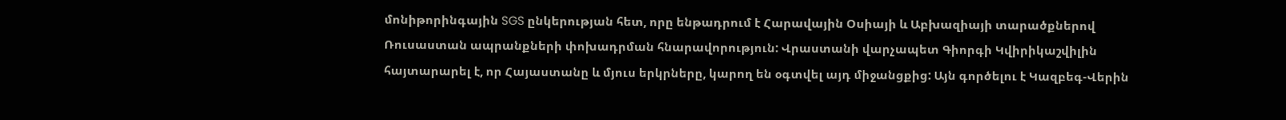մոնիթորինգային SGS ընկերության հետ, որը ենթադրում է Հարավային Օսիայի և Աբխազիայի տարածքներով Ռուսաստան ապրանքների փոխադրման հնարավորություն: Վրաստանի վարչապետ Գիորգի Կվիրիկաշվիլին հայտարարել է, որ Հայաստանը և մյուս երկրները, կարող են օգտվել այդ միջանցքից: Այն գործելու է Կազբեգ-Վերին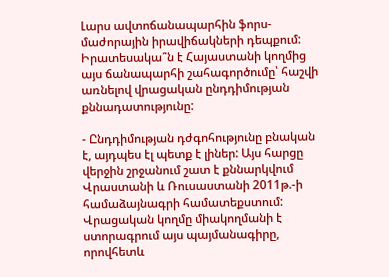Լարս ավտոճանապարհին ֆորս-մաժորային իրավիճակների դեպքում: Իրատեսակա՞ն է Հայաստանի կողմից այս ճանապարհի շահագործումը՝ հաշվի առնելով վրացական ընդդիմության քննադատությունը:

- Ընդդիմության դժգոհությունը բնական է, այդպես էլ պետք է լիներ: Այս հարցը վերջին շրջանում շատ է քննարկվում Վրաստանի և Ռուսաստանի 2011թ.-ի համաձայնագրի համատեքստում: Վրացական կողմը միակողմանի է ստորագրում այս պայմանագիրը, որովհետև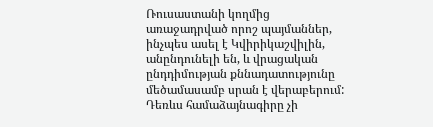Ռուսաստանի կողմից  առաջադրված որոշ պայմաններ, ինչպես ասել է Կվիրիկաշվիլին, անընդունելի են, և վրացական ընդդիմության քննադատությունը մեծամասամբ սրան է վերաբերում: Դեռևս համաձայնագիրը չի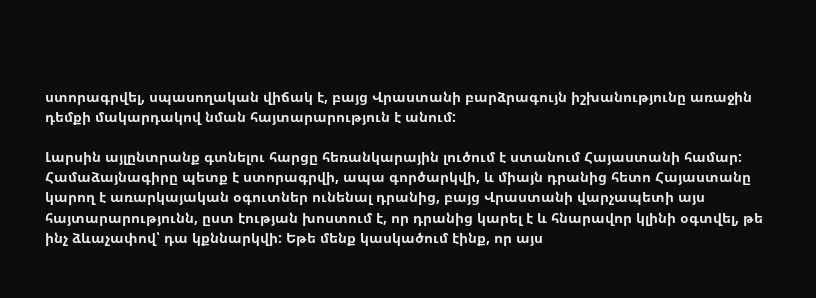ստորագրվել, սպասողական վիճակ է, բայց Վրաստանի բարձրագույն իշխանությունը առաջին դեմքի մակարդակով նման հայտարարություն է անում:

Լարսին այլընտրանք գտնելու հարցը հեռանկարային լուծում է ստանում Հայաստանի համար: Համաձայնագիրը պետք է ստորագրվի, ապա գործարկվի, և միայն դրանից հետո Հայաստանը կարող է առարկայական օգուտներ ունենալ դրանից, բայց Վրաստանի վարչապետի այս հայտարարությունն, ըստ էության խոստում է, որ դրանից կարել է և հնարավոր կլինի օգտվել, թե ինչ ձևաչափով՝ դա կքննարկվի: Եթե մենք կասկածում էինք, որ այս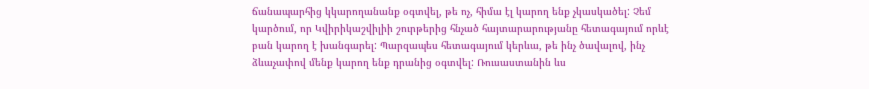ճանապարհից կկարողանանք օգտվել, թե ոչ, հիմա էլ կարող ենք չկասկածել: Չեմ կարծում, որ Կվիրիկաշվիլիի շուրթերից հնչած հայտարարությանը հետագայում որևէ բան կարող է խանգարել: Պարզապես հետագայում կերևա, թե ինչ ծավալով, ինչ ձևաչափով մենք կարող ենք դրանից օգտվել: Ռուսաստանին ևս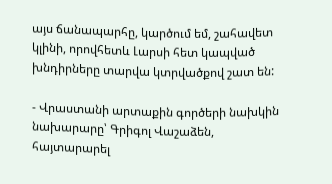այս ճանապարհը, կարծում եմ, շահավետ կլինի, որովհետև Լարսի հետ կապված խնդիրները տարվա կտրվածքով շատ են:

- Վրաստանի արտաքին գործերի նախկին նախարարը՝ Գրիգոլ Վաշաձեն, հայտարարել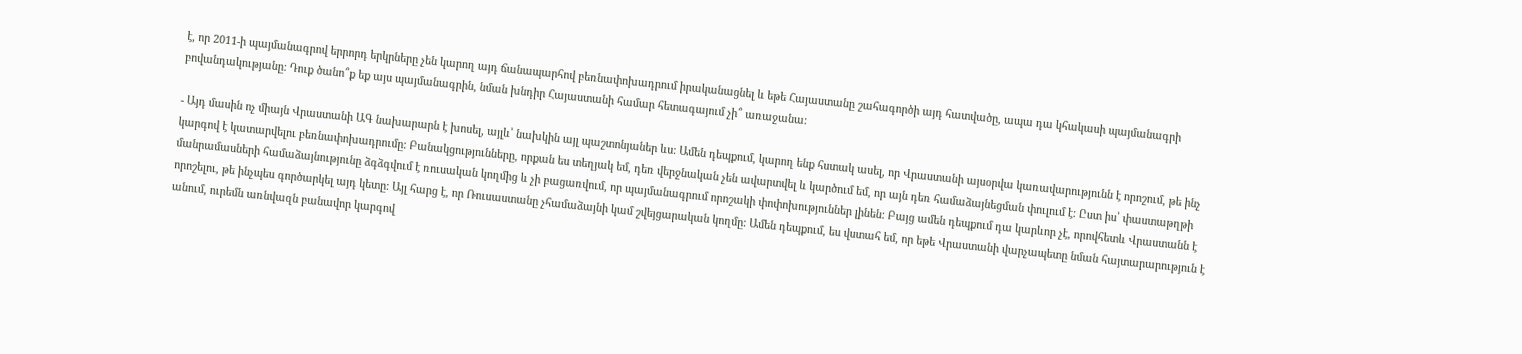է, որ 2011-ի պայմանագրով երրորդ երկրները չեն կարող այդ ճանապարհով բեռնափոխադրում իրականացնել և եթե Հայաստանը շահագործի այդ հատվածը, ապա դա կհակասի պայմանագրի բովանդակությանը: Դուք ծանո՞ք եք այս պայմանագրին, նման խնդիր Հայաստանի համար հետագայում չի՞ առաջանա:

- Այդ մասին ոչ միայն Վրաստանի ԱԳ նախարարն է խոսել, այլև՝ նախկին այլ պաշտոնյաներ ևս: Ամեն դեպքում, կարող ենք հստակ ասել, որ Վրաստանի այսօրվա կառավարությունն է որոշում, թե ինչ կարգով է կատարվելու բեռնափոխադրումը: Բանակցությունները, որքան ես տեղյակ եմ, դեռ վերջնական չեն ավարտվել և կարծում եմ, որ այն դեռ համաձայնեցման փուլում է: Ըստ իս՝ փաստաթղթի մանրամասների համաձայնությունը ձգձգվում է ռուսական կողմից և չի բացառվում, որ պայմանագրում որոշակի փոփոխություններ լինեն: Բայց ամեն դեպքում դա կարևոր չէ, որովհետև Վրաստանն է որոշելու, թե ինչպես գործարկել այդ կետը: Այլ հարց է, որ Ռուսաստանը չհամաձայնի կամ շվեյցարական կողմը: Ամեն դեպքում, ես վստահ եմ, որ եթե Վրաստանի վարչապետը նման հայտարարություն է անում, ուրեմն առնվազն բանավոր կարգով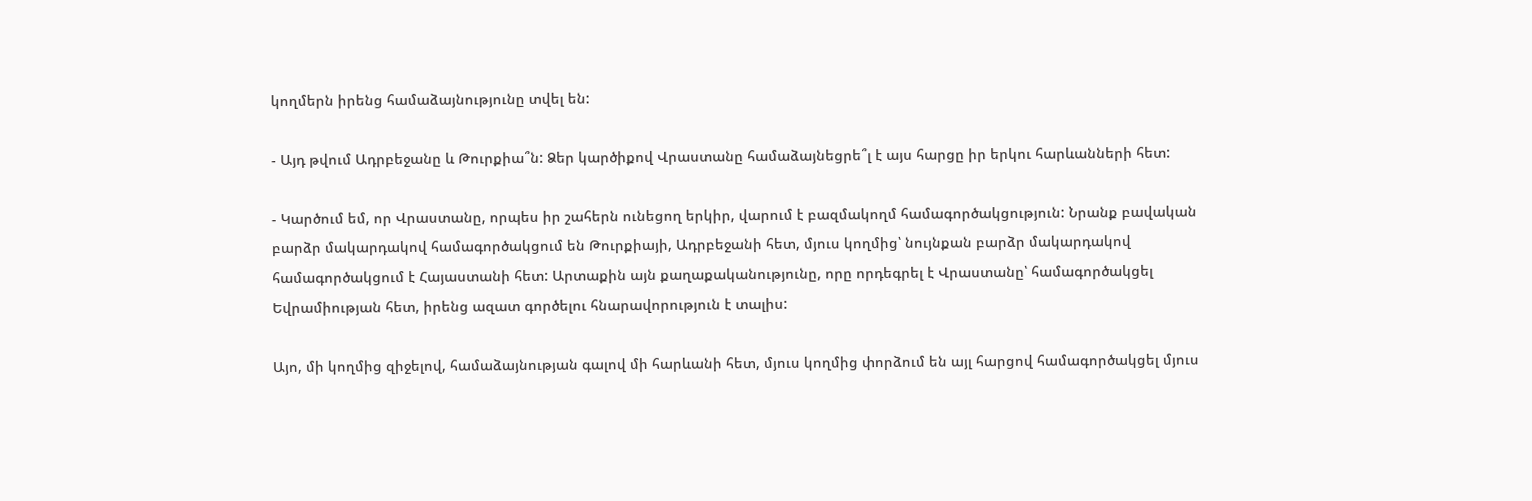կողմերն իրենց համաձայնությունը տվել են:

- Այդ թվում Ադրբեջանը և Թուրքիա՞ն: Ձեր կարծիքով Վրաստանը համաձայնեցրե՞լ է այս հարցը իր երկու հարևանների հետ:

- Կարծում եմ, որ Վրաստանը, որպես իր շահերն ունեցող երկիր, վարում է բազմակողմ համագործակցություն: Նրանք բավական բարձր մակարդակով համագործակցում են Թուրքիայի, Ադրբեջանի հետ, մյուս կողմից՝ նույնքան բարձր մակարդակով համագործակցում է Հայաստանի հետ: Արտաքին այն քաղաքականությունը, որը որդեգրել է Վրաստանը՝ համագործակցել Եվրամիության հետ, իրենց ազատ գործելու հնարավորություն է տալիս:

Այո, մի կողմից զիջելով, համաձայնության գալով մի հարևանի հետ, մյուս կողմից փորձում են այլ հարցով համագործակցել մյուս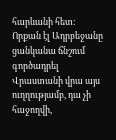հարևանի հետ: Որքան էլ Ադրբեջանը ցանկանա ճնշում գործադրել Վրաստանի վրա այս ուղղությամբ, դա չի հաջողվի,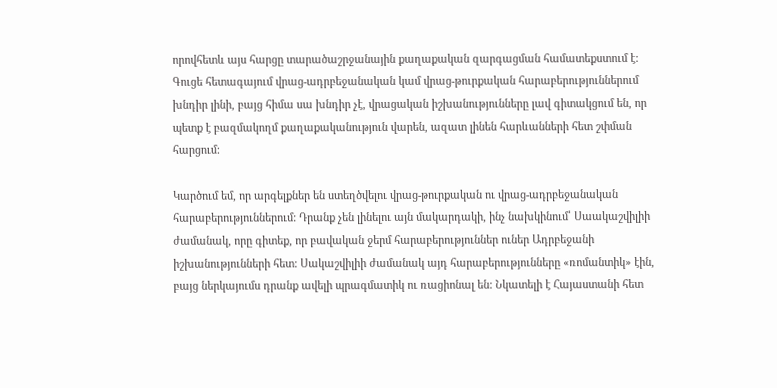որովհետև այս հարցը տարածաշրջանային քաղաքական զարգացման համատեքստում է: Գուցե հետագայում վրաց-ադրբեջանական կամ վրաց-թուրքական հարաբերություններում խնդիր լինի, բայց հիմա սա խնդիր չէ, վրացական իշխանությունները լավ գիտակցում են, որ պետք է բազմակողմ քաղաքականություն վարեն, ազատ լինեն հարևանների հետ շփման հարցում:

Կարծում եմ, որ արգելքներ են ստեղծվելու վրաց-թուրքական ու վրաց-ադրբեջանական հարաբերություններում: Դրանք չեն լինելու այն մակարդակի, ինչ նախկինում՝ Սաակաշվիլիի ժամանակ, որը գիտեք, որ բավական ջերմ հարաբերություններ ուներ Ադրբեջանի իշխանությունների հետ: Սակաշվիլիի ժամանակ այդ հարաբերությունները «ռոմանտիկ» էին, բայց ներկայումս դրանք ավելի պրագմատիկ ու ռացիոնալ են: Նկատելի է Հայաստանի հետ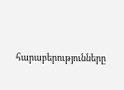հարաբերությունները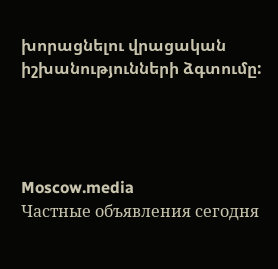խորացնելու վրացական իշխանությունների ձգտումը:




Moscow.media
Частные объявления сегодня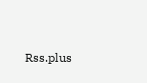Rss.plus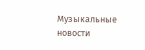Музыкальные новости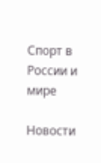Спорт в России и мире

Новости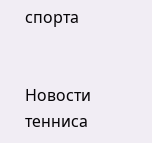спорта


Новости тенниса